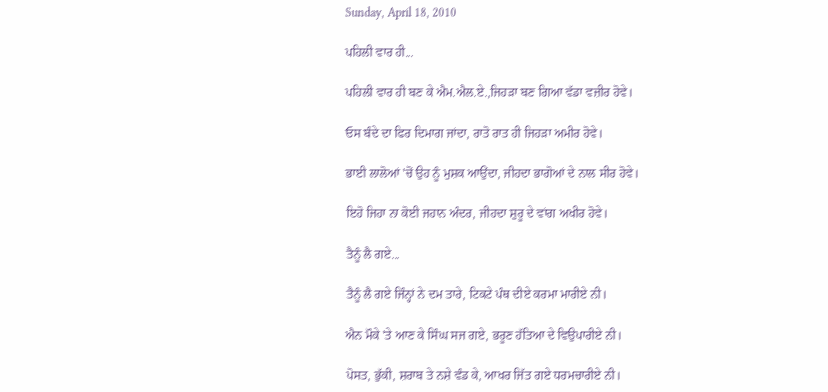Sunday, April 18, 2010

ਪਹਿਲੀ ਵਾਰ ਹੀ...

ਪਹਿਲੀ ਵਾਰ ਹੀ ਬਣ ਕੇ ਐਮ.ਐਲ.ਏ.,ਜਿਹੜਾ ਬਣ ਗਿਆ ਵੱਡਾ ਵਜ਼ੀਰ ਹੋਵੇ।

ਓਸ ਬੰਦੇ ਦਾ ਫਿਰ ਦਿਮਾਗ ਜਾਂਦਾ, ਰਾਤੋ ਰਾਤ ਹੀ ਜਿਹੜਾ ਅਮੀਰ ਹੋਵੇ।

ਭਾਈ ਲਾਲੋਆਂ 'ਚੋਂ ਉਹ ਨੂੰ ਮੁਸ਼ਕ ਆਉਂਦਾ, ਜੀਹਦਾ ਭਾਗੋਆਂ ਦੇ ਨਾਲ ਸੀਰ ਹੋਵੇ।

ਇਹੋ ਜਿਹਾ ਨਾ ਕੋਈ ਜਹਾਨ ਅੰਦਰ, ਜੀਹਦਾ ਸ਼ੁਰੂ ਦੇ ਵਾਂਗ ਅਖੀਰ ਹੋਵੇ।

ਤੈਨੂੰ ਲੈ ਗਏ...

ਤੈਨੂੰ ਲੈ ਗਏ ਜਿੰਨ੍ਹਾਂ ਨੇ ਦਮ ਤਾਰੇ, ਟਿਕਟੇ ਪੰਥ ਦੀਏ ਕਰਮਾ ਮਾਰੀਏ ਨੀ।

ਐਨ ਮੌਕੇ 'ਤੇ ਆਣ ਕੇ ਸਿੰਘ ਸਜ ਗਏ, ਭਰੂਣ ਹੱਤਿਆ ਦੇ ਵਿਉਪਾਰੀਏ ਨੀ।

ਪੋਸਤ, ਭੁੱਕੀ, ਸ਼ਰਾਬ ਤੇ ਨਸ਼ੇ ਵੰਡ ਕੇ, ਆਖਰ ਜਿੱਤ ਗਏ ਧਰਮਚਾਰੀਏ ਨੀ।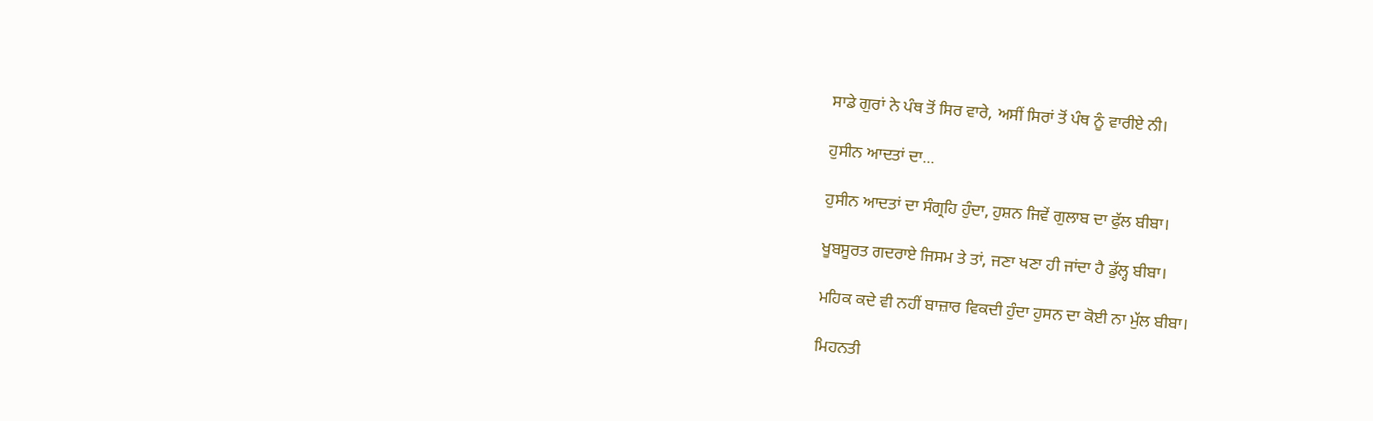ਸਾਡੇ ਗੁਰਾਂ ਨੇ ਪੰਥ ਤੋਂ ਸਿਰ ਵਾਰੇ, ਅਸੀਂ ਸਿਰਾਂ ਤੋਂ ਪੰਥ ਨੂੰ ਵਾਰੀਏ ਨੀ।

ਹੁਸੀਨ ਆਦਤਾਂ ਦਾ...

ਹੁਸੀਨ ਆਦਤਾਂ ਦਾ ਸੰਗ੍ਰਹਿ ਹੁੰਦਾ, ਹੁਸ਼ਨ ਜਿਵੇਂ ਗੁਲਾਬ ਦਾ ਫੁੱਲ ਬੀਬਾ।

ਖੂਬਸੂਰਤ ਗਦਰਾਏ ਜਿਸਮ ਤੇ ਤਾਂ, ਜਣਾ ਖਣਾ ਹੀ ਜਾਂਦਾ ਹੈ ਡੁੱਲ੍ਹ ਬੀਬਾ।

ਮਹਿਕ ਕਦੇ ਵੀ ਨਹੀਂ ਬਾਜ਼ਾਰ ਵਿਕਦੀ ਹੁੰਦਾ ਹੁਸਨ ਦਾ ਕੋਈ ਨਾ ਮੁੱਲ ਬੀਬਾ।

ਮਿਹਨਤੀ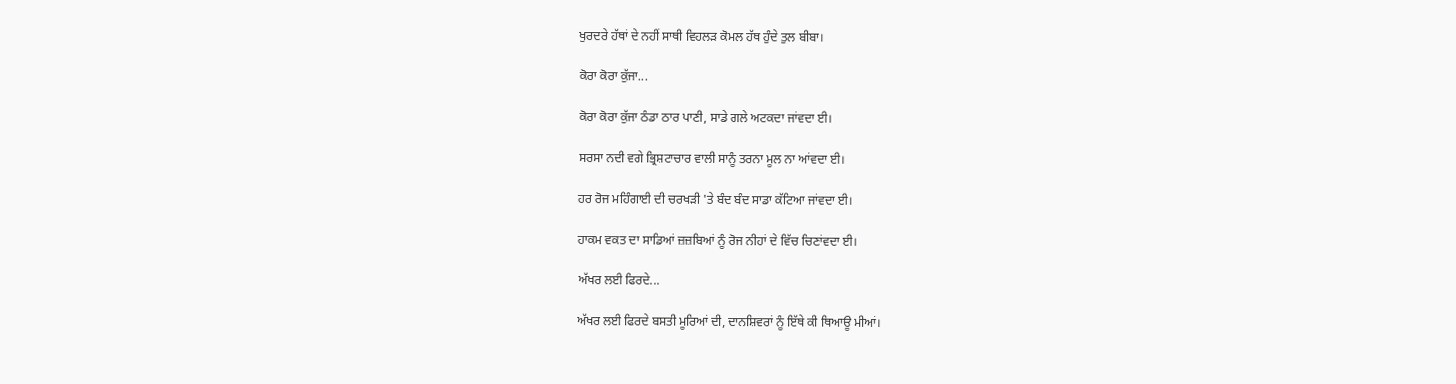ਖੁਰਦਰੇ ਹੱਥਾਂ ਦੇ ਨਹੀਂ ਸਾਥੀ ਵਿਹਲੜ ਕੋਮਲ ਹੱਥ ਹੁੰਦੇ ਤੁਲ ਬੀਬਾ।

ਕੋਰਾ ਕੋਰਾ ਕੁੱਜਾ...

ਕੋਰਾ ਕੋਰਾ ਕੁੱਜਾ ਠੰਡਾ ਠਾਰ ਪਾਣੀ, ਸਾਡੇ ਗਲੇ ਅਟਕਦਾ ਜਾਂਵਦਾ ਈ।

ਸਰਸਾ ਨਦੀ ਵਗੇ ਭ੍ਰਿਸ਼ਟਾਚਾਰ ਵਾਲੀ ਸਾਨੂੰ ਤਰਨਾ ਮੂਲ ਨਾ ਆਂਵਦਾ ਈ।

ਹਰ ਰੋਜ ਮਹਿੰਗਾਈ ਦੀ ਚਰਖੜੀ 'ਤੇ ਬੰਦ ਬੰਦ ਸਾਡਾ ਕੱਟਿਆ ਜਾਂਵਦਾ ਈ।

ਹਾਕਮ ਵਕਤ ਦਾ ਸਾਡਿਆਂ ਜ਼ਜ਼ਬਿਆਂ ਨੂੰ ਰੋਜ ਨੀਹਾਂ ਦੇ ਵਿੱਚ ਚਿਣਾਂਵਦਾ ਈ।

ਅੱਖਰ ਲਈ ਫਿਰਦੇ...

ਅੱਖਰ ਲਈ ਫਿਰਦੇ ਬਸਤੀ ਮੂਰਿਆਂ ਦੀ, ਦਾਨਸ਼ਿਵਰਾਂ ਨੂੰ ਇੱਥੇ ਕੀ ਥਿਆਊ ਮੀਆਂ।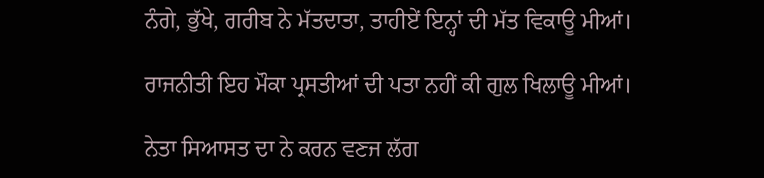ਨੰਗੇ, ਭੁੱਖੇ, ਗਰੀਬ ਨੇ ਮੱਤਦਾਤਾ, ਤਾਹੀਏਂ ਇਨ੍ਹਾਂ ਦੀ ਮੱਤ ਵਿਕਾਊ ਮੀਆਂ।

ਰਾਜਨੀਤੀ ਇਹ ਮੌਕਾ ਪ੍ਰਸਤੀਆਂ ਦੀ ਪਤਾ ਨਹੀਂ ਕੀ ਗੁਲ ਖਿਲਾਊ ਮੀਆਂ।

ਨੇਤਾ ਸਿਆਸਤ ਦਾ ਨੇ ਕਰਨ ਵਣਜ ਲੱਗ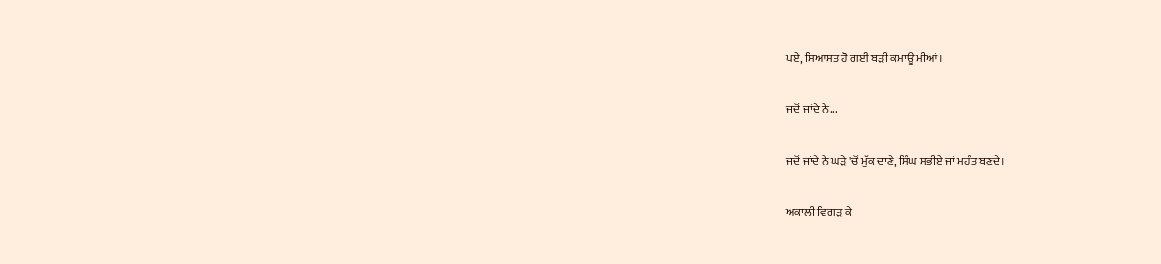ਪਏ, ਸਿਆਸਤ ਹੋ ਗਈ ਬੜੀ ਕਮਾਊ ਮੀਆਂ।

ਜਦੋਂ ਜਾਂਦੇ ਨੇ...

ਜਦੋਂ ਜਾਂਦੇ ਨੇ ਘੜੇ 'ਚੋਂ ਮੁੱਕ ਦਾਣੇ, ਸਿੰਘ ਸਭੀਏ ਜਾਂ ਮਹੰਤ ਬਣਦੇ।

ਅਕਾਲੀ ਵਿਗੜ ਕੇ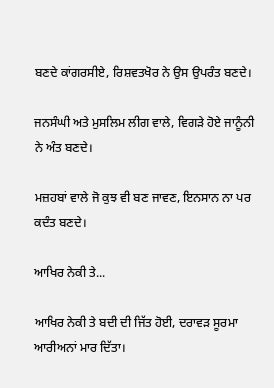ਬਣਦੇ ਕਾਂਗਰਸੀਏ, ਰਿਸ਼ਵਤਖੋਰ ਨੇ ਉਸ ਉਪਰੰਤ ਬਣਦੇ।

ਜਨਸੰਘੀ ਅਤੇ ਮੁਸਲਿਮ ਲੀਗ ਵਾਲੇ, ਵਿਗੜੇ ਹੋਏ ਜਾਨੂੰਨੀ ਨੇ ਅੰਤ ਬਣਦੇ।

ਮਜ਼ਹਬਾਂ ਵਾਲੇ ਜੋ ਕੁਝ ਵੀ ਬਣ ਜਾਵਣ, ਇਨਸਾਨ ਨਾ ਪਰ ਕਦੰਤ ਬਣਦੇ।

ਆਖਿਰ ਨੇਕੀ ਤੇ...

ਆਖਿਰ ਨੇਕੀ ਤੇ ਬਦੀ ਦੀ ਜਿੱਤ ਹੋਈ, ਦਰਾਵੜ ਸੂਰਮਾ ਆਰੀਅਨਾਂ ਮਾਰ ਦਿੱਤਾ।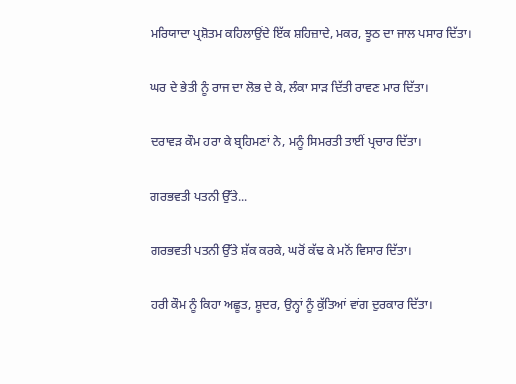ਮਰਿਯਾਦਾ ਪ੍ਰਸ਼ੋਤਮ ਕਹਿਲਾਉਂਦੇ ਇੱਕ ਸ਼ਹਿਜ਼ਾਦੇ, ਮਕਰ, ਝੂਠ ਦਾ ਜਾਲ ਪਸਾਰ ਦਿੱਤਾ।

ਘਰ ਦੇ ਭੇਤੀ ਨੂੰ ਰਾਜ ਦਾ ਲੋਭ ਦੇ ਕੇ, ਲੰਕਾ ਸਾੜ ਦਿੱਤੀ ਰਾਵਣ ਮਾਰ ਦਿੱਤਾ।

ਦਰਾਵੜ ਕੌਮ ਹਰਾ ਕੇ ਬ੍ਰਹਿਮਣਾਂ ਨੇ, ਮਨੂੰ ਸਿਮਰਤੀ ਤਾਈਂ ਪ੍ਰਚਾਰ ਦਿੱਤਾ।

ਗਰਭਵਤੀ ਪਤਨੀ ਉੱਤੇ...

ਗਰਭਵਤੀ ਪਤਨੀ ਉੱਤੇ ਸ਼ੱਕ ਕਰਕੇ, ਘਰੋਂ ਕੱਢ ਕੇ ਮਨੋਂ ਵਿਸਾਰ ਦਿੱਤਾ।

ਹਰੀ ਕੌਮ ਨੂੰ ਕਿਹਾ ਅਛੂਤ, ਸ਼ੂਦਰ, ਉਨ੍ਹਾਂ ਨੂੰ ਕੁੱਤਿਆਂ ਵਾਂਗ ਦੁਰਕਾਰ ਦਿੱਤਾ।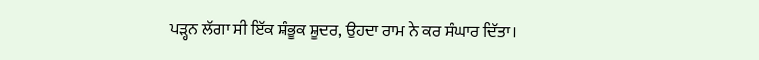ਪੜ੍ਹਨ ਲੱਗਾ ਸੀ ਇੱਕ ਸ਼ੰਭੂਕ ਸ਼ੂਦਰ, ਉਹਦਾ ਰਾਮ ਨੇ ਕਰ ਸੰਘਾਰ ਦਿੱਤਾ।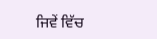ਜਿਵੇਂ ਵਿੱਚ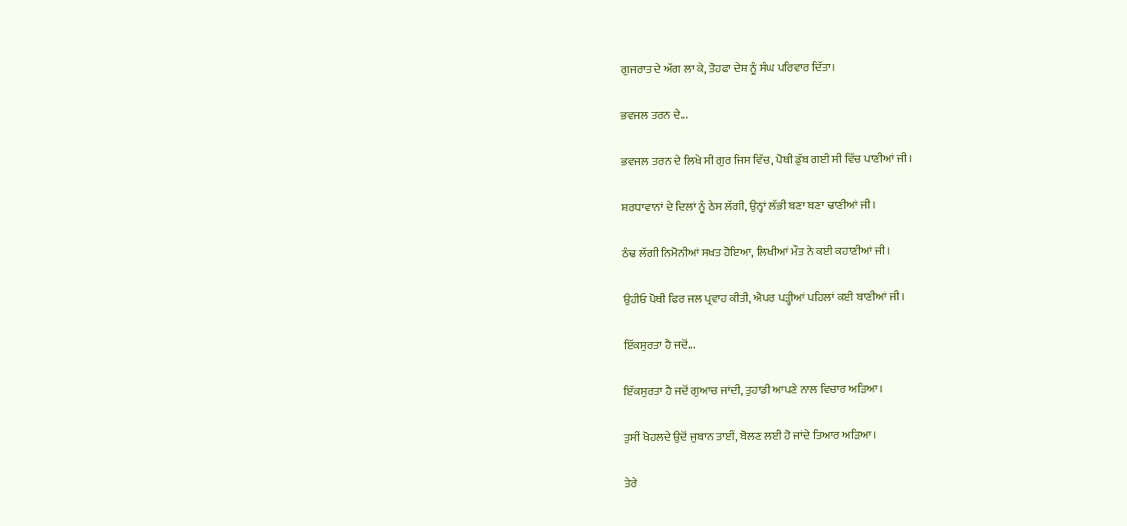ਗੁਜਰਾਤ ਦੇ ਅੱਗ ਲਾ ਕੇ, ਤੋਹਫਾ ਦੇਸ਼ ਨੂੰ ਸੰਘ ਪਰਿਵਾਰ ਦਿੱਤਾ।

ਭਵਜਲ ਤਰਨ ਦੇ...

ਭਵਜਲ ਤਰਨ ਦੇ ਲਿਖੇ ਸੀ ਗੁਰ ਜਿਸ ਵਿੱਚ, ਪੋਥੀ ਡੁੱਬ ਗਈ ਸੀ ਵਿੱਚ ਪਾਣੀਆਂ ਜੀ।

ਸ਼ਰਧਾਵਾਨਾਂ ਦੇ ਦਿਲਾਂ ਨੂੰ ਠੇਸ ਲੱਗੀ, ਉਨ੍ਹਾਂ ਲੱਭੀ ਬਣਾ ਬਣਾ ਢਾਣੀਆਂ ਜੀ।

ਠੰਢ ਲੱਗੀ ਨਿਮੋਨੀਆਂ ਸਖਤ ਹੋਇਆ, ਲਿਖੀਆਂ ਮੌਤ ਨੇ ਕਈ ਕਹਾਣੀਆਂ ਜੀ।

ਉਹੀਓ ਪੋਥੀ ਫਿਰ ਜਲ ਪ੍ਰਵਾਹ ਕੀਤੀ, ਐਪਰ ਪੜ੍ਹੀਆਂ ਪਹਿਲਾਂ ਕਈ ਬਾਣੀਆਂ ਜੀ।

ਇੱਕਸੁਰਤਾ ਹੈ ਜਦੋਂ...

ਇੱਕਸੁਰਤਾ ਹੈ ਜਦੋਂ ਗੁਆਚ ਜਾਂਦੀ, ਤੁਹਾਡੀ ਆਪਣੇ ਨਾਲ ਵਿਚਾਰ ਅੜਿਆ।

ਤੁਸੀਂ ਖੋਹਲਦੇ ਉਦੋਂ ਜੁਬਾਨ ਤਾਈਂ, ਬੋਲਣ ਲਈ ਹੋ ਜਾਂਦੇ ਤਿਆਰ ਅੜਿਆ।

ਤੇਰੇ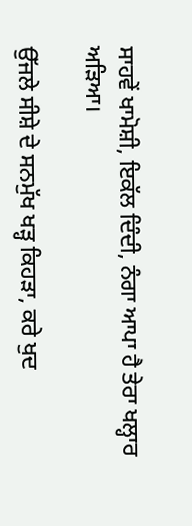ਸਾਹਵੇਂ ਖਾਮੋਸ਼ੀ, ਇਕੱਲ ਦਿੰਦੀ, ਨੰਗਾ ਆਪਾ ਹੈ ਤੇਰਾ ਖਲ੍ਹਾਰ ਅੜਿਆ।

ਉੱਜਲੇ ਸੀਸ਼ੇ ਦੇ ਸਨਮੁੱਖ ਖੜ੍ਹ ਕਿਹੜਾ, ਕਰੇ ਖੁਦ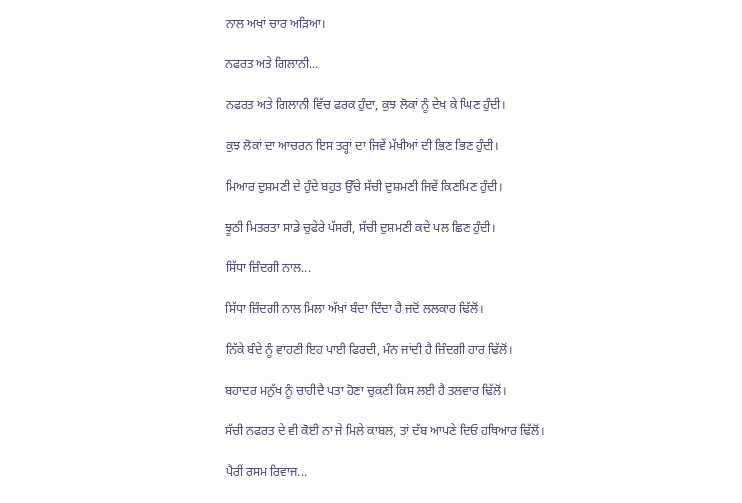ਨਾਲ ਅਖਾਂ ਚਾਰ ਅੜਿਆ।

ਨਫਰਤ ਅਤੇ ਗਿਲਾਨੀ...

ਨਫਰਤ ਅਤੇ ਗਿਲਾਨੀ ਵਿੱਚ ਫਰਕ ਹੁੰਦਾ, ਕੁਝ ਲੋਕਾਂ ਨੂੰ ਦੇਖ ਕੇ ਘਿਣ ਹੁੰਦੀ।

ਕੁਝ ਲੋਕਾਂ ਦਾ ਆਚਰਨ ਇਸ ਤਰ੍ਹਾਂ ਦਾ ਜਿਵੇਂ ਮੱਖੀਆਂ ਦੀ ਭਿਣ ਭਿਣ ਹੁੰਦੀ।

ਮਿਆਰ ਦੁਸ਼ਮਣੀ ਦੇ ਹੁੰਦੇ ਬਹੁਤ ਉੱਚੇ ਸੱਚੀ ਦੁਸ਼ਮਣੀ ਜਿਵੇਂ ਕਿਣਮਿਣ ਹੁੰਦੀ।

ਝੂਠੀ ਮਿਤਰਤਾ ਸਾਡੇ ਚੁਫੇਰੇ ਪੱਸਰੀ, ਸੱਚੀ ਦੁਸ਼ਮਣੀ ਕਦੇ ਪਲ ਛਿਣ ਹੁੰਦੀ।

ਸਿੱਧਾ ਜ਼ਿੰਦਗੀ ਨਾਲ...

ਸਿੱਧਾ ਜ਼ਿੰਦਗੀ ਨਾਲ ਮਿਲਾ ਅੱਖਾਂ ਬੰਦਾ ਦਿੰਦਾ ਹੈ ਜਦੋਂ ਲਲਕਾਰ ਢਿੱਲੋਂ।

ਨਿੱਕੇ ਬੰਦੇ ਨੂੰ ਵਾਹਣੀ ਇਹ ਪਾਈ ਫਿਰਦੀ, ਮੰਨ ਜਾਂਦੀ ਹੈ ਜ਼ਿੰਦਗੀ ਹਾਰ ਢਿੱਲੋਂ।

ਬਹਾਦਰ ਮਨੁੱਖ ਨੂੰ ਚਾਹੀਦੈ ਪਤਾ ਹੋਣਾ ਚੁਕਣੀ ਕਿਸ ਲਈ ਹੈ ਤਲਵਾਰ ਢਿੱਲੋਂ।

ਸੱਚੀ ਨਫਰਤ ਦੇ ਵੀ ਕੋਈ ਨਾ ਜੇ ਮਿਲੇ ਕਾਬਲ, ਤਾਂ ਦੱਬ ਆਪਣੇ ਦਿਓ ਹਥਿਆਰ ਢਿੱਲੋਂ।

ਪੈਰੀਂ ਰਸਮ ਰਿਵਾਜ...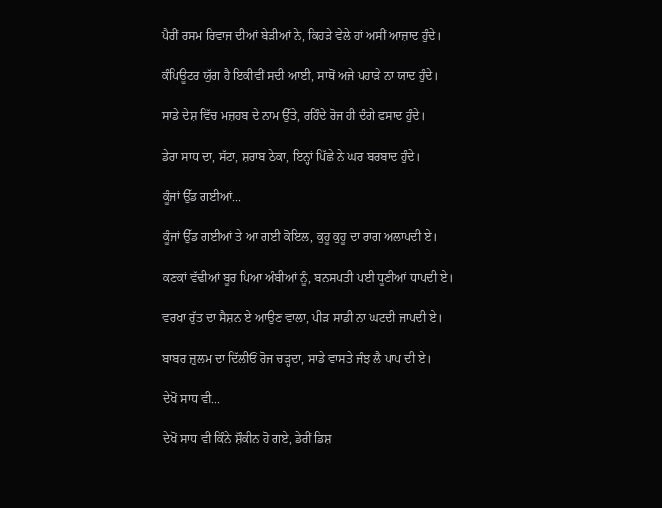ਪੈਰੀਂ ਰਸਮ ਰਿਵਾਜ ਦੀਆਂ ਬੇੜੀਆਂ ਨੇ, ਕਿਹੜੇ ਵੇਲੇ ਹਾਂ ਅਸੀਂ ਆਜ਼ਾਦ ਹੁੰਦੇ।

ਕੰਪਿਊਟਰ ਯੁੱਗ ਹੈ ਇਕੀਵੀਂ ਸਦੀ ਆਈ, ਸਾਥੋਂ ਅਜੇ ਪਹਾੜੇ ਨਾ ਯਾਦ ਹੁੰਦੇ।

ਸਾਡੇ ਦੇਸ਼ ਵਿੱਚ ਮਜ਼ਹਬ ਦੇ ਨਾਮ ਉੱਤੇ, ਰਹਿੰਦੇ ਰੋਜ ਹੀ ਦੰਗੇ ਫਸਾਦ ਹੁੰਦੇ।

ਡੇਰਾ ਸਾਧ ਦਾ, ਸੱਟਾ, ਸ਼ਰਾਬ ਠੇਕਾ, ਇਨ੍ਹਾਂ ਪਿੱਛੇ ਨੇ ਘਰ ਬਰਬਾਦ ਹੁੰਦੇ।

ਕੂੰਜਾਂ ਉੱਡ ਗਈਆਂ...

ਕੂੰਜਾਂ ਉੱਡ ਗਈਆਂ ਤੇ ਆ ਗਈ ਕੋਇਲ, ਕੁਹੂ ਕੁਹੂ ਦਾ ਰਾਗ ਅਲਾਪਦੀ ਏ।

ਕਣਕਾਂ ਵੱਢੀਆਂ ਬੂਰ ਪਿਆ ਅੰਬੀਆਂ ਨੂੰ, ਬਨਸਪਤੀ ਪਈ ਧੂਣੀਆਂ ਧਾਪਦੀ ਏ।

ਵਰਖਾ ਰੁੱਤ ਦਾ ਸੈਸ਼ਨ ਏ ਆਉਣ ਵਾਲਾ, ਪੀੜ ਸਾਡੀ ਨਾ ਘਟਦੀ ਜਾਪਦੀ ਏ।

ਬਾਬਰ ਜ਼ੁਲਮ ਦਾ ਦਿੱਲੀਓਂ ਰੋਜ ਚੜ੍ਹਦਾ, ਸਾਡੇ ਵਾਸਤੇ ਜੰਝ ਲੈ ਪਾਪ ਦੀ ਏ।

ਦੇਖੋਂ ਸਾਧ ਵੀ...

ਦੇਖੋਂ ਸਾਧ ਵੀ ਕਿੰਨੇ ਸ਼ੌਕੀਨ ਹੋ ਗਏ, ਡੇਰੀਂ ਡਿਸ਼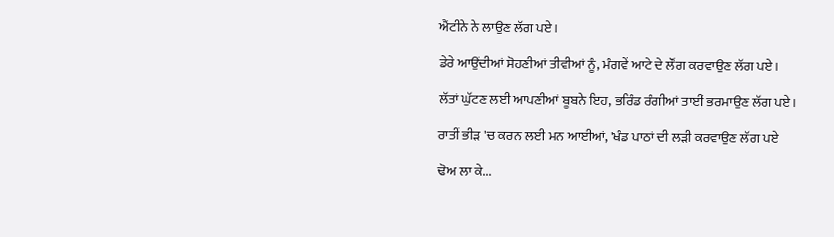ਐਂਟੀਨੇ ਨੇ ਲਾਉਣ ਲੱਗ ਪਏ।

ਡੇਰੇ ਆਉਂਦੀਆਂ ਸੋਹਣੀਆਂ ਤੀਵੀਆਂ ਨੂੰ, ਮੰਗਵੇਂ ਆਟੇ ਦੇ ਲੌਂਗ ਕਰਵਾਉਣ ਲੱਗ ਪਏ।

ਲੱਤਾਂ ਘੁੱਟਣ ਲਈ ਆਪਣੀਆਂ ਬੂਬਨੇ ਇਹ, ਭਰਿੰਡ ਰੰਗੀਆਂ ਤਾਈਂ ਭਰਮਾਉਣ ਲੱਗ ਪਏ।

ਰਾਤੀਂ ਭੀੜ 'ਚ ਕਰਨ ਲਈ ਮਨ ਆਈਆਂ, 'ਖੰਡ ਪਾਠਾਂ ਦੀ ਲੜੀ ਕਰਵਾਉਣ ਲੱਗ ਪਏ

ਢੋਅ ਲਾ ਕੇ...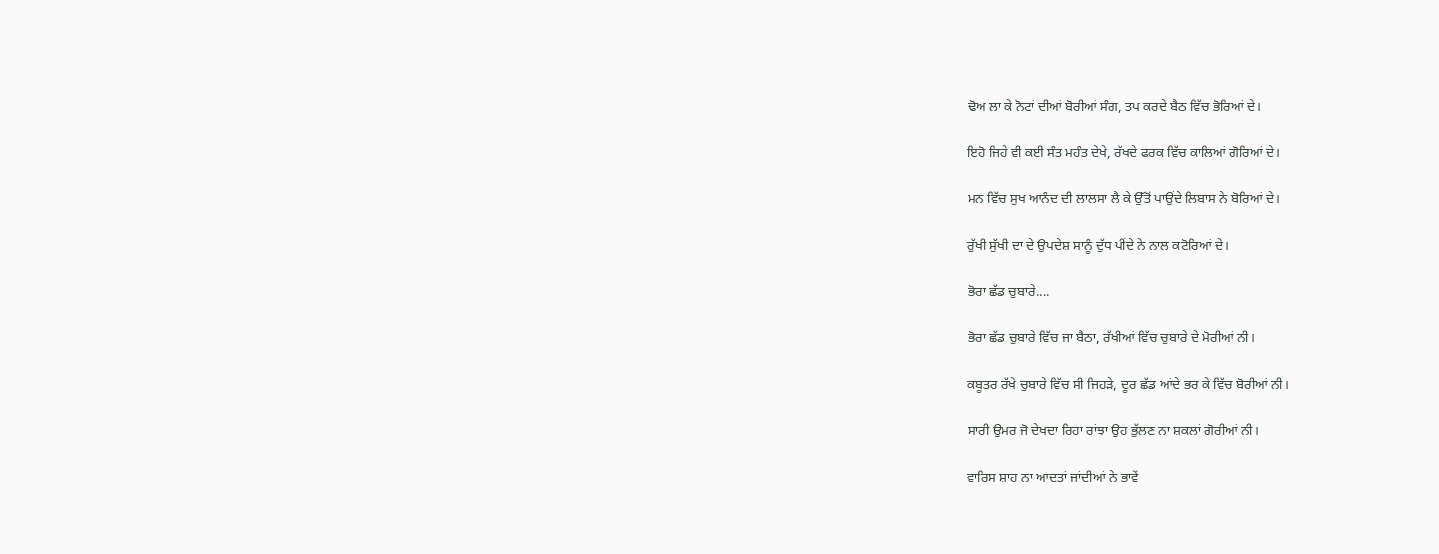ਢੋਅ ਲਾ ਕੇ ਨੋਟਾਂ ਦੀਆਂ ਬੋਰੀਆਂ ਸੰਗ, ਤਪ ਕਰਦੇ ਬੈਠ ਵਿੱਚ ਭੋਰਿਆਂ ਦੇ।

ਇਹੋ ਜਿਹੇ ਵੀ ਕਈ ਸੰਤ ਮਹੰਤ ਦੇਖੇ, ਰੱਖਦੇ ਫਰਕ ਵਿੱਚ ਕਾਲਿਆਂ ਗੋਰਿਆਂ ਦੇ।

ਮਨ ਵਿੱਚ ਸੁਖ ਆਨੰਦ ਦੀ ਲਾਲਸਾ ਲੈ ਕੇ ਉੱਤੋਂ ਪਾਉਂਦੇ ਲਿਬਾਸ ਨੇ ਬੋਰਿਆਂ ਦੇ।

ਰੁੱਖੀ ਸੁੱਖੀ ਦਾ ਦੇ ਉਪਦੇਸ਼ ਸਾਨੂੰ ਦੁੱਧ ਪੀਂਦੇ ਨੇ ਨਾਲ ਕਟੋਰਿਆਂ ਦੇ।

ਭੋਰਾ ਛੱਡ ਚੁਬਾਰੇ....

ਭੋਰਾ ਛੱਡ ਚੁਬਾਰੇ ਵਿੱਚ ਜਾ ਬੈਠਾ, ਰੱਖੀਆਂ ਵਿੱਚ ਚੁਬਾਰੇ ਦੇ ਮੋਰੀਆਂ ਨੀ।

ਕਬੂਤਰ ਰੱਖੇ ਚੁਬਾਰੇ ਵਿੱਚ ਸੀ ਜਿਹੜੇ, ਦੂਰ ਛੱਡ ਆਂਦੇ ਭਰ ਕੇ ਵਿੱਚ ਬੋਰੀਆਂ ਨੀ।

ਸਾਰੀ ਉਮਰ ਜੋ ਦੇਖਦਾ ਰਿਹਾ ਰਾਂਝਾ ਉਹ ਭੁੱਲਣ ਨਾ ਸ਼ਕਲਾਂ ਗੋਰੀਆਂ ਨੀ।

ਵਾਰਿਸ ਸ਼ਾਹ ਨਾ ਆਦਤਾਂ ਜਾਂਦੀਆਂ ਨੇ ਭਾਵੇਂ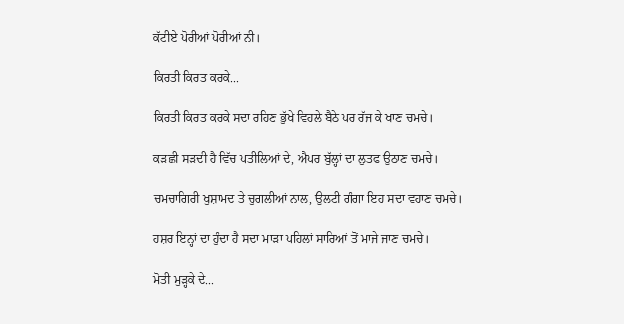ਕੱਟੀਏ ਪੋਰੀਆਂ ਪੋਰੀਆਂ ਨੀ।

ਕਿਰਤੀ ਕਿਰਤ ਕਰਕੇ...

ਕਿਰਤੀ ਕਿਰਤ ਕਰਕੇ ਸਦਾ ਰਹਿਣ ਭੁੱਖੇ ਵਿਹਲੇ ਬੈਠੇ ਪਰ ਰੱਜ ਕੇ ਖਾਣ ਚਮਚੇ।

ਕੜਛੀ ਸੜਦੀ ਹੈ ਵਿੱਚ ਪਤੀਲਿਆਂ ਦੇ, ਐਪਰ ਬੁੱਲ੍ਹਾਂ ਦਾ ਲੁਤਫ ਉਠਾਣ ਚਮਚੇ।

ਚਮਚਾਗਿਰੀ ਖੁਸ਼ਾਮਦ ਤੇ ਚੁਗਲੀਆਂ ਨਾਲ, ਉਲਟੀ ਗੰਗਾ ਇਹ ਸਦਾ ਵਹਾਣ ਚਮਚੇ।

ਹਸ਼ਰ ਇਨ੍ਹਾਂ ਦਾ ਹੁੰਦਾ ਹੈ ਸਦਾ ਮਾੜਾ ਪਹਿਲਾਂ ਸਾਰਿਆਂ ਤੋਂ ਮਾਜੇ ਜਾਣ ਚਮਚੇ।

ਮੋਤੀ ਮੁੜ੍ਹਕੇ ਦੇ...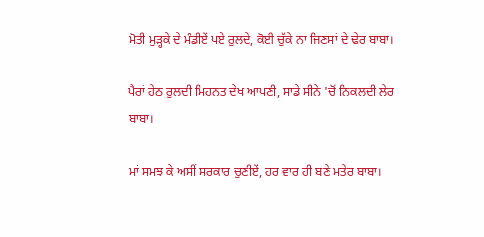ਮੋਤੀ ਮੁੜ੍ਹਕੇ ਦੇ ਮੰਡੀਏਂ ਪਏ ਰੁਲਦੇ, ਕੋਈ ਚੁੱਕੇ ਨਾ ਜਿਣਸਾਂ ਦੇ ਢੇਰ ਬਾਬਾ।

ਪੈਰਾਂ ਹੇਠ ਰੁਲਦੀ ਮਿਹਨਤ ਦੇਖ ਆਪਣੀ, ਸਾਡੇ ਸੀਨੇ 'ਚੋਂ ਨਿਕਲਦੀ ਲੇਰ ਬਾਬਾ।

ਮਾਂ ਸਮਝ ਕੇ ਅਸੀਂ ਸਰਕਾਰ ਚੁਣੀਏਂ, ਹਰ ਵਾਰ ਹੀ ਬਣੇ ਮਤੇਰ ਬਾਬਾ।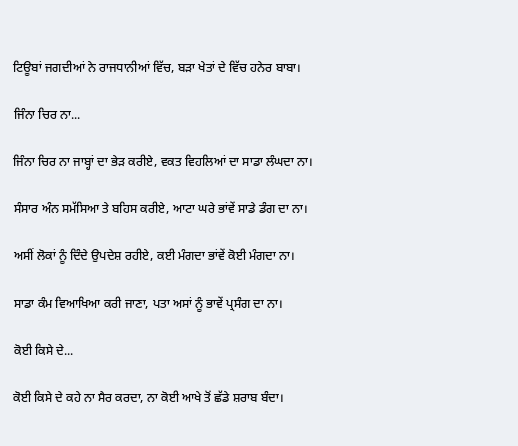ਟਿਊਬਾਂ ਜਗਦੀਆਂ ਨੇ ਰਾਜਧਾਨੀਆਂ ਵਿੱਚ, ਬੜਾ ਖੇਤਾਂ ਦੇ ਵਿੱਚ ਹਨੇਰ ਬਾਬਾ।

ਜਿੰਨਾ ਚਿਰ ਨਾ...

ਜਿੰਨਾ ਚਿਰ ਨਾ ਜਾਬ੍ਹਾਂ ਦਾ ਭੇੜ ਕਰੀਏ, ਵਕਤ ਵਿਹਲਿਆਂ ਦਾ ਸਾਡਾ ਲੰਘਦਾ ਨਾ।

ਸੰਸਾਰ ਅੰਨ ਸਮੱਸਿਆ ਤੇ ਬਹਿਸ ਕਰੀਏ, ਆਟਾ ਘਰੇ ਭਾਂਵੇਂ ਸਾਡੇ ਡੰਗ ਦਾ ਨਾ।

ਅਸੀਂ ਲੋਕਾਂ ਨੂੰ ਦਿੰਦੇ ਉਪਦੇਸ਼ ਰਹੀਏ, ਕਈ ਮੰਗਦਾ ਭਾਂਵੇਂ ਕੋਈ ਮੰਗਦਾ ਨਾ।

ਸਾਡਾ ਕੰਮ ਵਿਆਖਿਆ ਕਰੀ ਜਾਣਾ, ਪਤਾ ਅਸਾਂ ਨੂੰ ਭਾਵੇਂ ਪ੍ਰਸੰਗ ਦਾ ਨਾ।

ਕੋਈ ਕਿਸੇ ਦੇ...

ਕੋਈ ਕਿਸੇ ਦੇ ਕਹੇ ਨਾ ਸੈਰ ਕਰਦਾ, ਨਾ ਕੋਈ ਆਖੇ ਤੋਂ ਛੱਡੇ ਸ਼ਰਾਬ ਬੰਦਾ।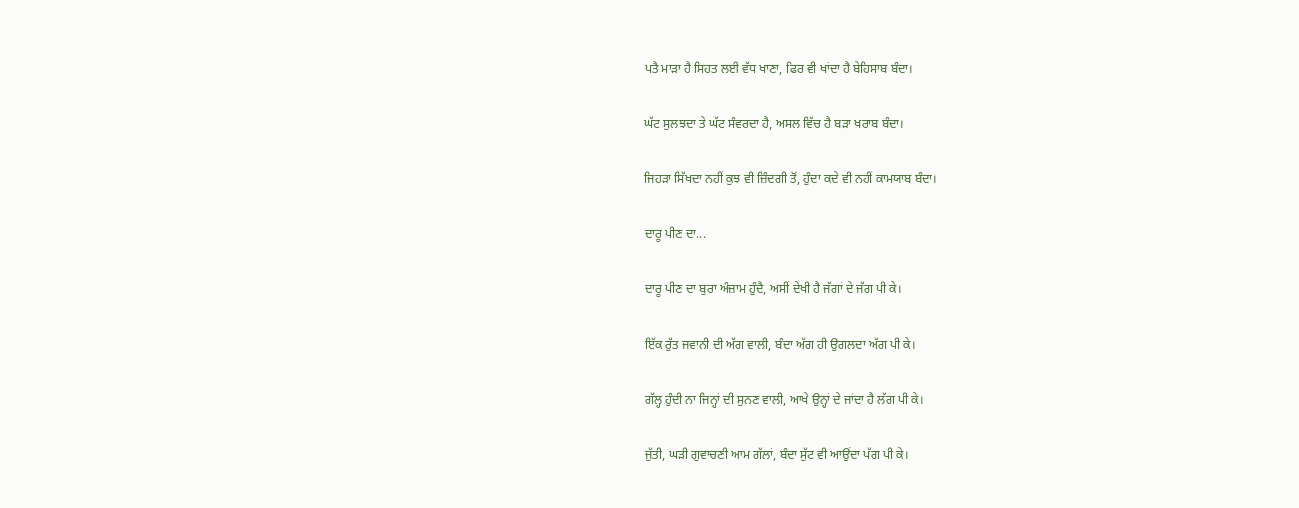ਪਤੈ ਮਾੜਾ ਹੈ ਸਿਹਤ ਲਈ ਵੱਧ ਖਾਣਾ, ਫਿਰ ਵੀ ਖਾਂਦਾ ਹੈ ਬੇਹਿਸਾਬ ਬੰਦਾ।

ਘੱਟ ਸੁਲਝਦਾ ਤੇ ਘੱਟ ਸੰਵਰਦਾ ਹੈ, ਅਸਲ ਵਿੱਚ ਹੈ ਬੜਾ ਖਰਾਬ ਬੰਦਾ।

ਜਿਹੜਾ ਸਿੱਖਦਾ ਨਹੀਂ ਕੁਝ ਵੀ ਜ਼ਿੰਦਗੀ ਤੋਂ, ਹੁੰਦਾ ਕਦੇ ਵੀ ਨਹੀਂ ਕਾਮਯਾਬ ਬੰਦਾ।

ਦਾਰੂ ਪੀਣ ਦਾ...

ਦਾਰੂ ਪੀਣ ਦਾ ਬੁਰਾ ਅੰਜ਼ਾਮ ਹੁੰਦੈ, ਅਸੀਂ ਦੇਖੀ ਹੈ ਜੱਗਾਂ ਦੇ ਜੱਗ ਪੀ ਕੇ।

ਇੱਕ ਰੁੱਤ ਜਵਾਨੀ ਦੀ ਅੱਗ ਵਾਲੀ, ਬੰਦਾ ਅੱਗ ਹੀ ਉਗਲਦਾ ਅੱਗ ਪੀ ਕੇ।

ਗੱਲ੍ਹ ਹੁੰਦੀ ਨਾ ਜਿਨ੍ਹਾਂ ਦੀ ਸੁਨਣ ਵਾਲੀ, ਆਖੇ ਉਨ੍ਹਾਂ ਦੇ ਜਾਂਦਾ ਹੈ ਲੱਗ ਪੀ ਕੇ।

ਜੁੱਤੀ, ਘੜੀ ਗੁਵਾਚਣੀ ਆਮ ਗੱਲਾਂ, ਬੰਦਾ ਸੁੱਟ ਵੀ ਆਉਂਦਾ ਪੱਗ ਪੀ ਕੇ।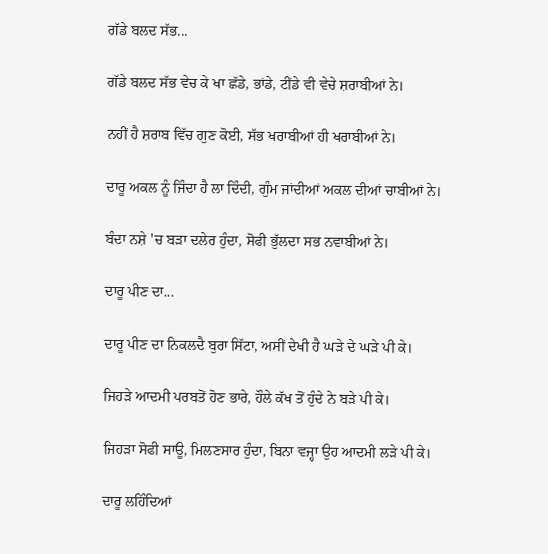ਗੱਡੇ ਬਲਦ ਸੱਭ...

ਗੱਡੇ ਬਲਦ ਸੱਭ ਵੇਚ ਕੇ ਖਾ ਛੱਡੇ, ਭਾਂਡੇ, ਟੀਂਡੇ ਵੀ ਵੇਚੇ ਸ਼ਰਾਬੀਆਂ ਨੇ।

ਨਹੀਂ ਹੈ ਸ਼ਰਾਬ ਵਿੱਚ ਗੁਣ ਕੋਈ, ਸੱਭ ਖਰਾਬੀਆਂ ਹੀ ਖਰਾਬੀਆਂ ਨੇ।

ਦਾਰੂ ਅਕਲ ਨੂੰ ਜਿੰਦਾ ਹੈ ਲਾ ਦਿੰਦੀ, ਗੁੰਮ ਜਾਂਦੀਆਂ ਅਕਲ ਦੀਆਂ ਚਾਬੀਆਂ ਨੇ।

ਬੰਦਾ ਨਸ਼ੇ 'ਚ ਬੜਾ ਦਲੇਰ ਹੁੰਦਾ, ਸੋਫੀ ਭੁੱਲਦਾ ਸਭ ਨਵਾਬੀਆਂ ਨੇ।

ਦਾਰੂ ਪੀਣ ਦਾ...

ਦਾਰੂ ਪੀਣ ਦਾ ਨਿਕਲਦੈ ਬੁਰਾ ਸਿੱਟਾ, ਅਸੀਂ ਦੇਖੀ ਹੈ ਘੜੇ ਦੇ ਘੜੇ ਪੀ ਕੇ।

ਜਿਹੜੇ ਆਦਮੀ ਪਰਬਤੋਂ ਹੋਣ ਭਾਰੇ, ਹੌਲੇ ਕੱਖ ਤੋਂ ਹੁੰਦੇ ਨੇ ਬੜੇ ਪੀ ਕੇ।

ਜਿਹੜਾ ਸੋਫੀ ਸਾਊ, ਮਿਲਣਸਾਰ ਹੁੰਦਾ, ਬਿਨਾ ਵਜ੍ਹਾ ਉਹ ਆਦਮੀ ਲੜੇ ਪੀ ਕੇ।

ਦਾਰੂ ਲਹਿੰਦਿਆਂ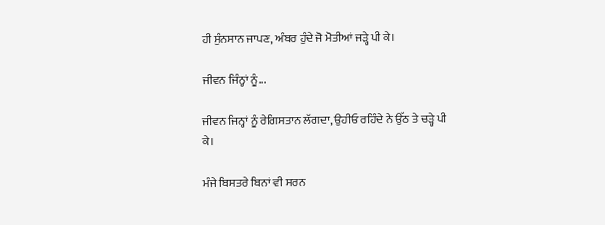ਹੀ ਸੁੰਨਸਾਨ ਜਾਪਣ, ਅੰਬਰ ਹੁੰਦੇ ਜੋ ਮੋਤੀਆਂ ਜੜ੍ਹੇ ਪੀ ਕੇ।

ਜੀਵਨ ਜਿੰਨ੍ਹਾਂ ਨੂੰ...

ਜੀਵਨ ਜਿਨ੍ਹਾਂ ਨੂੰ ਰੇਗਿਸਤਾਨ ਲੱਗਦਾ, ਉਹੀਓ ਰਹਿੰਦੇ ਨੇ ਉੱਠ ਤੇ ਚੜ੍ਹੇ ਪੀ ਕੇ।

ਮੰਜੇ ਬਿਸਤਰੇ ਬਿਨਾਂ ਵੀ ਸਰਨ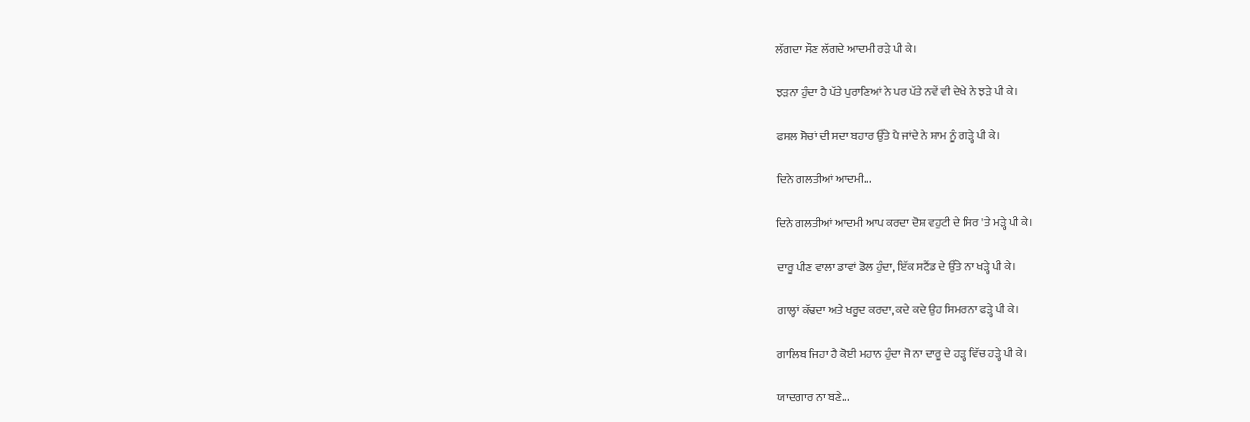ਲੱਗਦਾ ਸੌਣ ਲੱਗਦੇ ਆਦਮੀ ਰੜੇ ਪੀ ਕੇ।

ਝੜਨਾ ਹੁੰਦਾ ਹੈ ਪੱਤੇ ਪੁਰਾਣਿਆਂ ਨੇ ਪਰ ਪੱਤੇ ਨਵੇਂ ਵੀ ਦੇਖੇ ਨੇ ਝੜੇ ਪੀ ਕੇ।

ਫਸਲ ਸੋਚਾਂ ਦੀ ਸਦਾ ਬਹਾਰ ਉੱਤੇ ਪੈ ਜਾਂਦੇ ਨੇ ਸ਼ਾਮ ਨੂੰ ਗੜ੍ਹੇ ਪੀ ਕੇ।

ਦਿਨੇ ਗਲਤੀਆਂ ਆਦਮੀ...

ਦਿਨੇ ਗਲਤੀਆਂ ਆਦਮੀ ਆਪ ਕਰਦਾ ਦੋਸ਼ ਵਹੁਟੀ ਦੇ ਸਿਰ 'ਤੇ ਮੜ੍ਹੇ ਪੀ ਕੇ।

ਦਾਰੂ ਪੀਣ ਵਾਲਾ ਡਾਵਾਂ ਡੋਲ ਹੁੰਦਾ, ਇੱਕ ਸਟੈਂਡ ਦੇ ਉੱਤੇ ਨਾ ਖੜ੍ਹੇ ਪੀ ਕੇ।

ਗਾਲ੍ਹਾਂ ਕੱਢਦਾ ਅਤੇ ਖਰੂਦ ਕਰਦਾ, ਕਦੇ ਕਦੇ ਉਹ ਸਿਮਰਨਾ ਫੜ੍ਹੇ ਪੀ ਕੇ।

ਗਾਲਿਬ ਜਿਹਾ ਹੈ ਕੋਈ ਮਹਾਨ ਹੁੰਦਾ ਜੋ ਨਾ ਦਾਰੂ ਦੇ ਹੜ੍ਹ ਵਿੱਚ ਹੜ੍ਹੇ ਪੀ ਕੇ।

ਯਾਦਗਾਰ ਨਾ ਬਣੇ...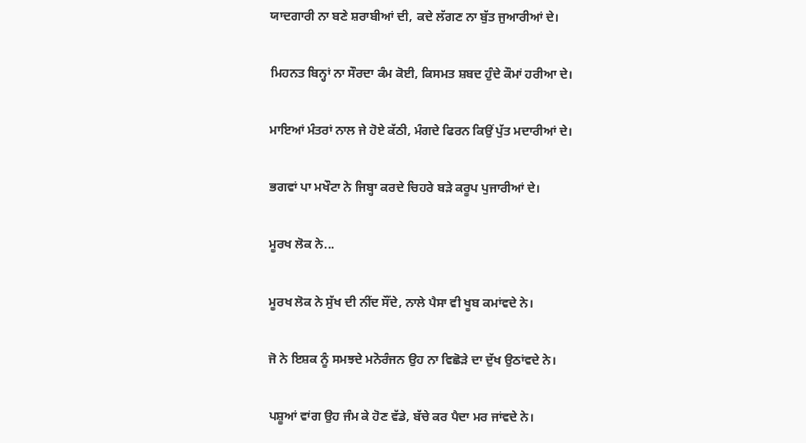ਯਾਦਗਾਰੀ ਨਾ ਬਣੇ ਸ਼ਰਾਬੀਆਂ ਦੀ, ਕਦੇ ਲੱਗਣ ਨਾ ਬੁੱਤ ਜੁਆਰੀਆਂ ਦੇ।

ਮਿਹਨਤ ਬਿਨ੍ਹਾਂ ਨਾ ਸੌਰਦਾ ਕੰਮ ਕੋਈ, ਕਿਸਮਤ ਸ਼ਬਦ ਹੁੰਦੇ ਕੌਮਾਂ ਹਰੀਆ ਦੇ।

ਮਾਇਆਂ ਮੰਤਰਾਂ ਨਾਲ ਜੇ ਹੋਏ ਕੱਠੀ, ਮੰਗਦੇ ਫਿਰਨ ਕਿਉਂ ਪੁੱਤ ਮਦਾਰੀਆਂ ਦੇ।

ਭਗਵਾਂ ਪਾ ਮਖੌਟਾ ਨੇ ਜਿਬ੍ਹਾ ਕਰਦੇ ਚਿਹਰੇ ਬੜੇ ਕਰੂਪ ਪੁਜਾਰੀਆਂ ਦੇ।

ਮੂਰਖ ਲੋਕ ਨੇ...

ਮੂਰਖ ਲੋਕ ਨੇ ਸੁੱਖ ਦੀ ਨੀਂਦ ਸੌਂਦੇ, ਨਾਲੇ ਪੈਸਾ ਵੀ ਖੂਬ ਕਮਾਂਵਦੇ ਨੇ।

ਜੋ ਨੇ ਇਸ਼ਕ ਨੂੰ ਸਮਝਦੇ ਮਨੋਰੰਜਨ ਉਹ ਨਾ ਵਿਛੋੜੇ ਦਾ ਦੁੱਖ ਉਠਾਂਵਦੇ ਨੇ।

ਪਸ਼ੂਆਂ ਵਾਂਗ ਉਹ ਜੰਮ ਕੇ ਹੋਣ ਵੱਡੇ, ਬੱਚੇ ਕਰ ਪੈਦਾ ਮਰ ਜਾਂਵਦੇ ਨੇ।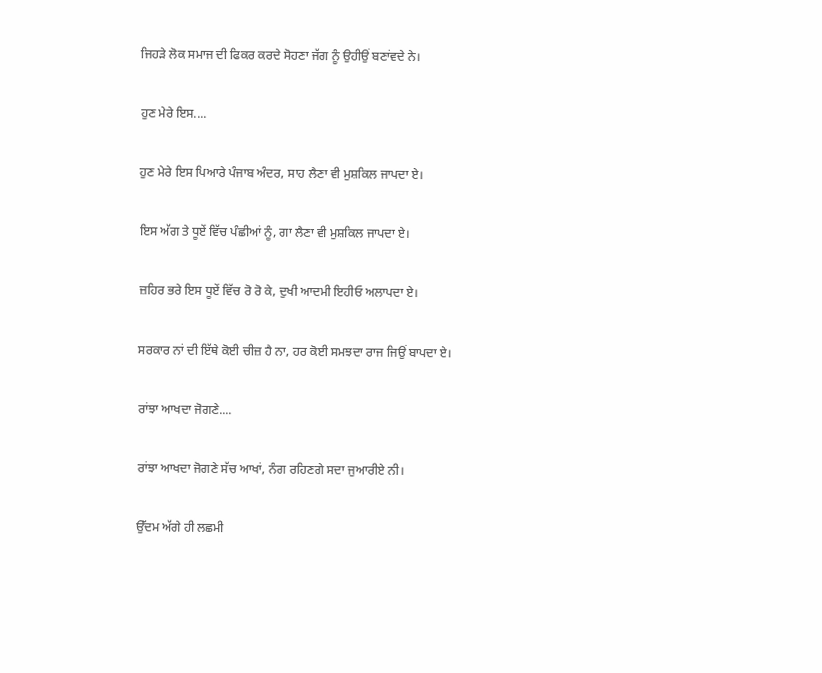ਜਿਹੜੇ ਲੋਕ ਸਮਾਜ ਦੀ ਫਿਕਰ ਕਰਦੇ ਸੋਹਣਾ ਜੱਗ ਨੂੰ ਉਹੀਉਂ ਬਣਾਂਵਦੇ ਨੇ।

ਹੁਣ ਮੇਰੇ ਇਸ....

ਹੁਣ ਮੇਰੇ ਇਸ ਪਿਆਰੇ ਪੰਜਾਬ ਅੰਦਰ, ਸਾਹ ਲੈਣਾ ਵੀ ਮੁਸ਼ਕਿਲ ਜਾਪਦਾ ਏ।

ਇਸ ਅੱਗ ਤੇ ਧੂਏਂ ਵਿੱਚ ਪੰਛੀਆਂ ਨੂੰ, ਗਾ ਲੈਣਾ ਵੀ ਮੁਸ਼ਕਿਲ ਜਾਪਦਾ ਏ।

ਜ਼ਹਿਰ ਭਰੇ ਇਸ ਧੂਏਂ ਵਿੱਚ ਰੋ ਰੋ ਕੇ, ਦੁਖੀ ਆਦਮੀ ਇਹੀਓ ਅਲਾਪਦਾ ਏ।

ਸਰਕਾਰ ਨਾਂ ਦੀ ਇੱਥੇ ਕੋਈ ਚੀਜ਼ ਹੈ ਨਾ, ਹਰ ਕੋਈ ਸਮਝਦਾ ਰਾਜ ਜਿਉਂ ਬਾਪਦਾ ਏ।

ਰਾਂਝਾ ਆਖਦਾ ਜੋਗਣੇ....

ਰਾਂਝਾ ਆਖਦਾ ਜੋਗਣੇ ਸੱਚ ਆਖਾਂ, ਨੰਗ ਰਹਿਣਗੇ ਸਦਾ ਜੁਆਰੀਏ ਨੀ।

ਉੱਦਮ ਅੱਗੇ ਹੀ ਲਛਮੀ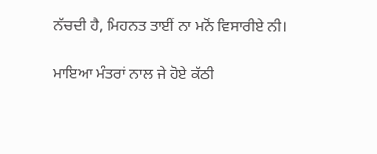ਨੱਚਦੀ ਹੈ, ਮਿਹਨਤ ਤਾਈਂ ਨਾ ਮਨੋਂ ਵਿਸਾਰੀਏ ਨੀ।

ਮਾਇਆ ਮੰਤਰਾਂ ਨਾਲ ਜੇ ਹੋਏ ਕੱਠੀ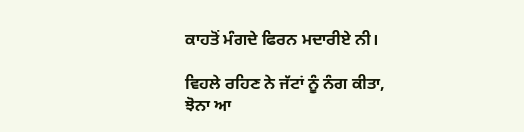ਕਾਹਤੋਂ ਮੰਗਦੇ ਫਿਰਨ ਮਦਾਰੀਏ ਨੀ।

ਵਿਹਲੇ ਰਹਿਣ ਨੇ ਜੱਟਾਂ ਨੂੰ ਨੰਗ ਕੀਤਾ, ਝੋਨਾ ਆ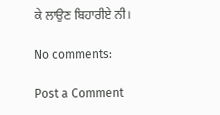ਕੇ ਲਾਉਣ ਬਿਹਾਰੀਏ ਨੀ।

No comments:

Post a Comment